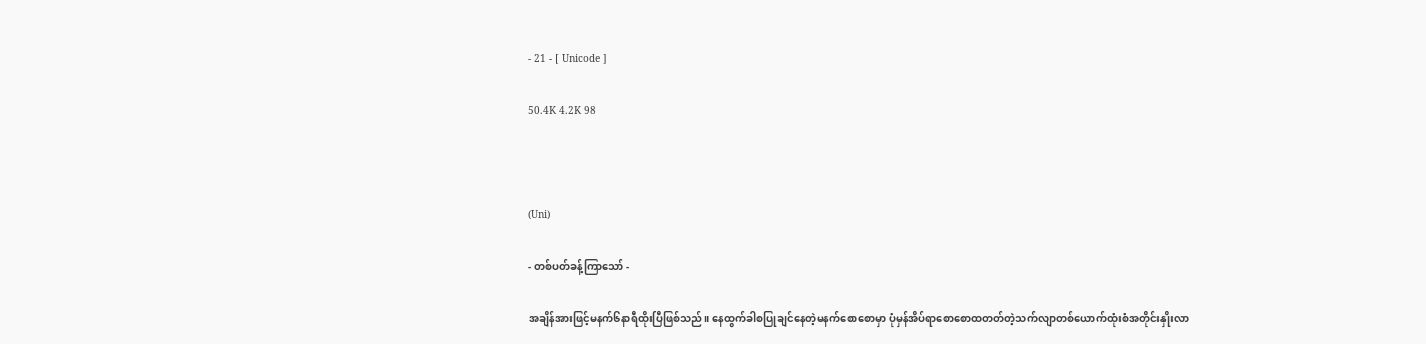- 21 - [ Unicode ]

50.4K 4.2K 98



(Uni)

- တစ်ပတ်ခန့်ကြာသော် -

အချိန်အားဖြင့်မနက်၆နာရီထိုးပြီဖြစ်သည်။ နေထွက်ခါစပြုချင်နေတဲ့မနက်စောစောမှာ ပုံမှန်အိပ်ရာစောစောထတတ်တဲ့သက်လျာတစ်ယောက်ထုံးစံအတိုင်းနှိုးလာ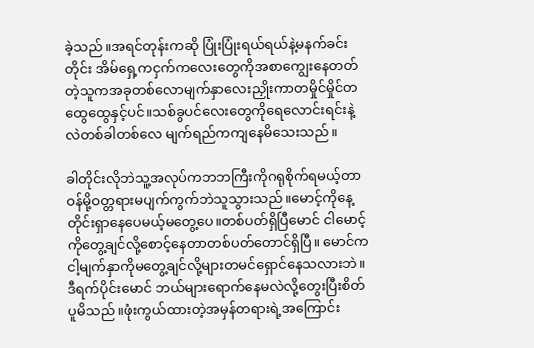ခဲ့သည်။အရင်တုန်းကဆို ပြုံးပြုံးရယ်ရယ်နဲ့မနက်ခင်းတိုင်း အိမ်ရှေ့ကငှက်ကလေးတွေကိုအစာကျွေးနေတတ်တဲ့သူကအခုတစ်လောမျက်နှာလေးညှိုးကာတမှိုင်မှိုင်တထွေထွေနှင့်ပင်။သစ်ခွပင်လေးတွေကိုရေလောင်းရင်းနဲ့လဲတစ်ခါတစ်လေ မျက်ရည်ကကျနေမိသေးသည်။

ခါတိုင်းလိုဘဲသူ့အလုပ်ကဘဘကြီးကိုဂရုစိုက်ရမယ့်တာဝန်မို့ဝတ္တရားမပျက်ကွက်ဘဲသူသွားသည်။မောင့်ကိုနေ့တိုင်းရှာနေပေမယ့်မတွေ့ပေ။တစ်ပတ်ရှိပြီမောင် ငါမောင့်ကိုတွေ့ချင်လို့စောင့်နေတာတစ်ပတ်တောင်ရှိပြီ။ မောင်ကငါ့မျက်နှာကိုမတွေ့ချင်လို့များတမင်ရှောင်နေသလားဘဲ။ဒီရက်ပိုင်းမောင် ဘယ်များရောက်နေမလဲလို့တွေးပြီးစိတ်ပူမိသည်။ဖုံးကွယ်ထားတဲ့အမှန်တရားရဲ့အကြောင်း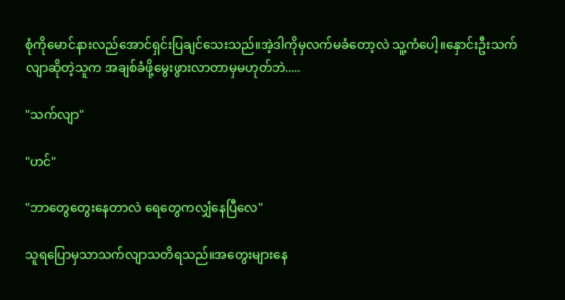စုံကိုမောင်နားလည်အောင်ရှင်းပြချင်သေးသည်။အဲ့ဒါကိုမှလက်မခံတော့လဲ သူ့ကံပေါ့။နှောင်းဦးသက်လျာဆိုတဲ့သူက အချစ်ခံဖို့မွေးဖွားလာတာမှမဟုတ်ဘဲ.....

"သက်လျာ"

"ဟင်"

"ဘာတွေတွေးနေတာလဲ ရေတွေကလျှံနေပြီလေ"

သူရပြောမှသာသက်လျာသတိရသည်။အတွေးများနေ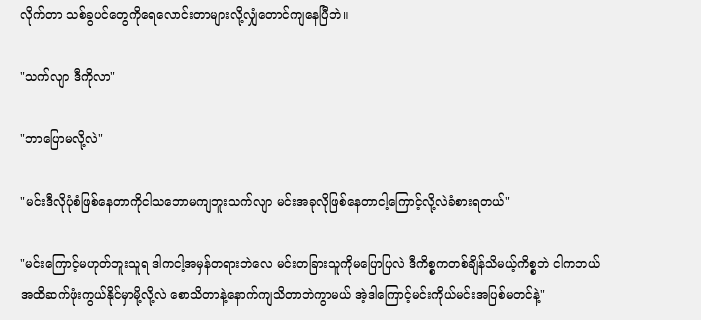လိုက်တာ သစ်ခွပင်တွေကိုရေလောင်းတာများလို့လျှံတောင်ကျနေပြီဘဲ။

"သက်လျာ ဒီကိုလာ"

"ဘာပြောမလို့လဲ"

"မင်းဒီလိုပုံစံဖြစ်နေတာကိုငါသဘောမကျဘူးသက်လျာ မင်းအခုလိုဖြစ်နေတာငါ့ကြောင့်လို့လဲခံစားရတယ်"

"မင်းကြောင့်မဟုတ်ဘူးသူရ ဒါကငါ့အမှန်တရားဘဲလေ မင်းတခြားသူကိုမပြောပြလဲ ဒီကိစ္စကတစ်ချိန်သိမယ့်ကိစ္စဘဲ ငါကဘယ်အထိဆက်ဖုံးကွယ်နိုင်မှာမို့လို့လဲ စောသိတာနဲ့နောက်ကျသိတာဘဲကွာမယ် အဲ့ဒါကြောင့်မင်းကိုယ်မင်းအပြစ်မတင်နဲ့"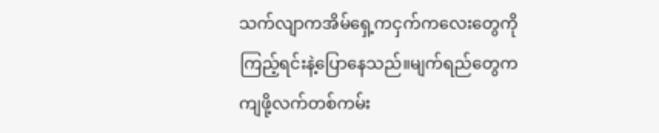သက်လျာကအိမ်ရှေ့ကငှက်ကလေးတွေကိုကြည့်ရင်းနဲ့ပြောနေသည်။မျက်ရည်တွေကကျဖို့လက်တစ်ကမ်း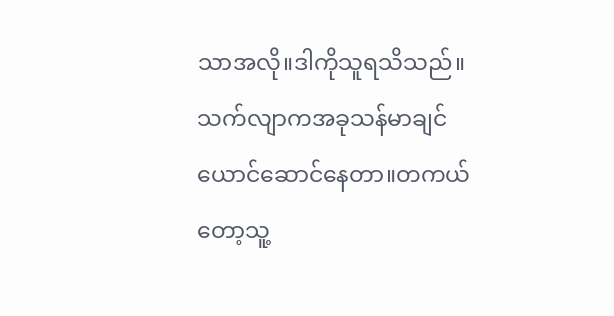သာအလို။ဒါကိုသူရသိသည်။သက်လျာကအခုသန်မာချင်ယောင်ဆောင်နေတာ။တကယ်တော့သူ့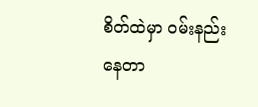စိတ်ထဲမှာ ဝမ်းနည်းနေတာ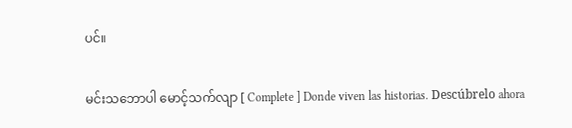ပင်။

မင်းသဘောပါ မောင့်သက်လျာ [ Complete ] Donde viven las historias. Descúbrelo ahora